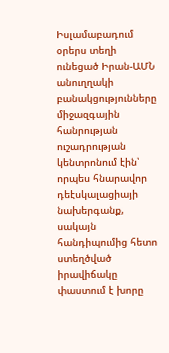Իսլամաբադում օրերս տեղի ունեցած Իրան-ԱՄՆ անուղղակի բանակցությունները միջազգային հանրության ուշադրության կենտրոնում էին՝ որպես հնարավոր դեէսկալացիայի նախերգանք, սակայն հանդիպումից հետո ստեղծված իրավիճակը փաստում է խորը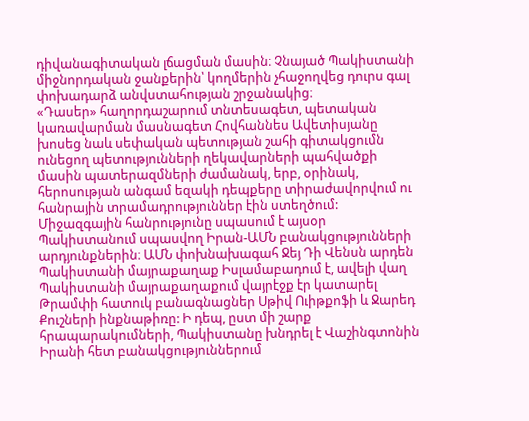դիվանագիտական լճացման մասին։ Չնայած Պակիստանի միջնորդական ջանքերին՝ կողմերին չհաջողվեց դուրս գալ փոխադարձ անվստահության շրջանակից։
«Դասեր» հաղորդաշարում տնտեսագետ, պետական կառավարման մասնագետ Հովհաննես Ավետիսյանը խոսեց նաև սեփական պետության շահի գիտակցումն ունեցող պետությունների ղեկավարների պահվածքի մասին պատերազմների ժամանակ, երբ, օրինակ, հերոսության անգամ եզակի դեպքերը տիրաժավորվում ու հանրային տրամադրություններ էին ստեղծում:
Միջազգային հանրությունը սպասում է այսօր Պակիստանում սպասվող Իրան-ԱՄՆ բանակցությունների արդյունքներին։ ԱՄՆ փոխնախագահ Ջեյ Դի Վենսն արդեն Պակիստանի մայրաքաղաք Իսլամաբադում է, ավելի վաղ Պակիստանի մայրաքաղաքում վայրէջք էր կատարել Թրամփի հատուկ բանագնացներ Սթիվ Ուիթքոֆի և Ջարեդ Քուշների ինքնաթիռը: Ի դեպ, ըստ մի շարք հրապարակումների, Պակիստանը խնդրել է Վաշինգտոնին Իրանի հետ բանակցություններում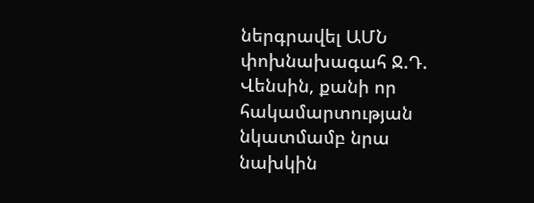ներգրավել ԱՄՆ փոխնախագահ Ջ.Դ. Վենսին, քանի որ հակամարտության նկատմամբ նրա նախկին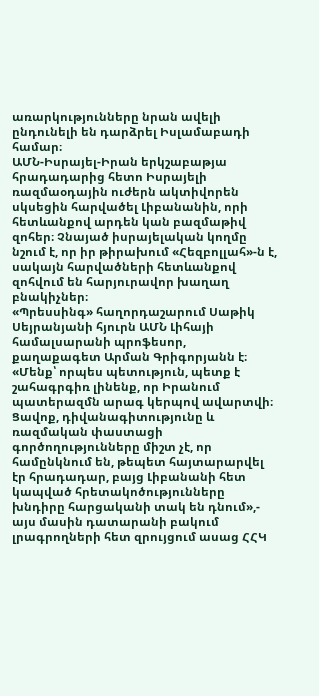առարկությունները նրան ավելի ընդունելի են դարձրել Իսլամաբադի համար։
ԱՄՆ-Իսրայել-Իրան երկշաբաթյա հրադադարից հետո Իսրայելի ռազմաօդային ուժերն ակտիվորեն սկսեցին հարվածել Լիբանանին, որի հետևանքով արդեն կան բազմաթիվ զոհեր։ Չնայած իսրայելական կողմը նշում է, որ իր թիրախում «Հեզբոլլահ»-ն է, սակայն հարվածների հետևանքով զոհվում են հարյուրավոր խաղաղ բնակիչներ։
«Պրեսսինգ» հաղորդաշարում Սաթիկ Սեյրանյանի հյուրն ԱՄՆ Լիհայի համալսարանի պրոֆեսոր, քաղաքագետ Արման Գրիգորյանն է։
«Մենք՝ որպես պետություն, պետք է շահագրգիռ լինենք, որ Իրանում պատերազմն արագ կերպով ավարտվի։ Ցավոք, դիվանագիտությունը և ռազմական փաստացի գործողությունները միշտ չէ, որ համընկնում են, թեպետ հայտարարվել էր հրադադար, բայց Լիբանանի հետ կապված հրետակոծությունները խնդիրը հարցականի տակ են դնում»,- այս մասին դատարանի բակում լրագրողների հետ զրույցում ասաց ՀՀԿ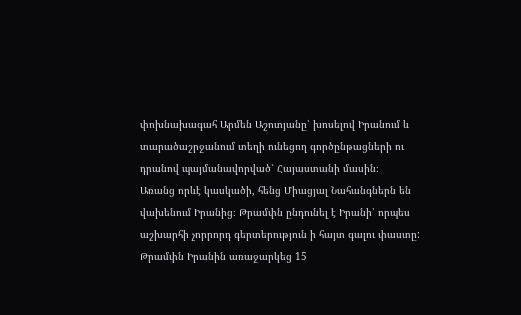փոխնախագահ Արմեն Աշոտյանը՝ խոսելով Իրանում և տարածաշրջանում տեղի ունեցող գործընթացների ու դրանով պայմանավորված՝ Հայաստանի մասին։
Առանց որևէ կասկածի, հենց Միացյալ Նահանգներն են վախենում Իրանից։ Թրամփն ընդունել է Իրանի՝ որպես աշխարհի չորրորդ գերտերություն ի հայտ գալու փաստը: Թրամփն Իրանին առաջարկեց 15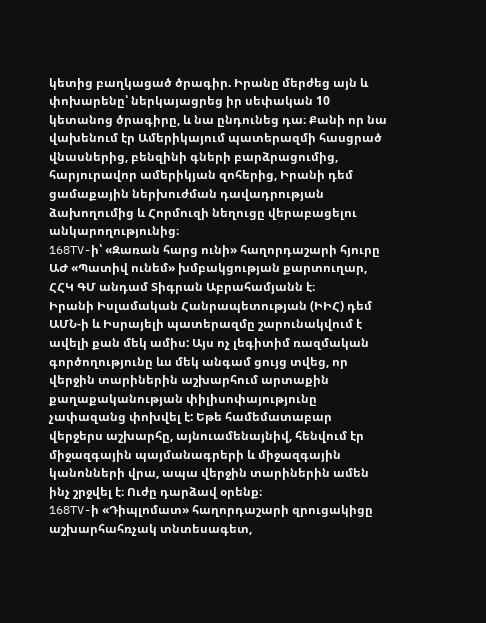կետից բաղկացած ծրագիր. Իրանը մերժեց այն և փոխարենը՝ ներկայացրեց իր սեփական 10 կետանոց ծրագիրը, և նա ընդունեց դա։ Քանի որ նա վախենում էր Ամերիկայում պատերազմի հասցրած վնասներից, բենզինի գների բարձրացումից, հարյուրավոր ամերիկյան զոհերից, Իրանի դեմ ցամաքային ներխուժման դավադրության ձախողումից և Հորմուզի նեղուցը վերաբացելու անկարողությունից։
168TV-ի՝ «Զառան հարց ունի» հաղորդաշարի հյուրը ԱԺ «Պատիվ ունեմ» խմբակցության քարտուղար, ՀՀԿ ԳՄ անդամ Տիգրան Աբրահամյանն է։
Իրանի Իսլամական Հանրապետության (ԻԻՀ) դեմ ԱՄՆ-ի և Իսրայելի պատերազմը շարունակվում է ավելի քան մեկ ամիս: Այս ոչ լեգիտիմ ռազմական գործողությունը ևս մեկ անգամ ցույց տվեց, որ վերջին տարիներին աշխարհում արտաքին քաղաքականության փիլիսոփայությունը չափազանց փոխվել է: Եթե համեմատաբար վերջերս աշխարհը, այնուամենայնիվ, հենվում էր միջազգային պայմանագրերի և միջազգային կանոնների վրա, ապա վերջին տարիներին ամեն ինչ շրջվել է։ Ուժը դարձավ օրենք։
168TV-ի «Դիպլոմատ» հաղորդաշարի զրուցակիցը աշխարհահռչակ տնտեսագետ,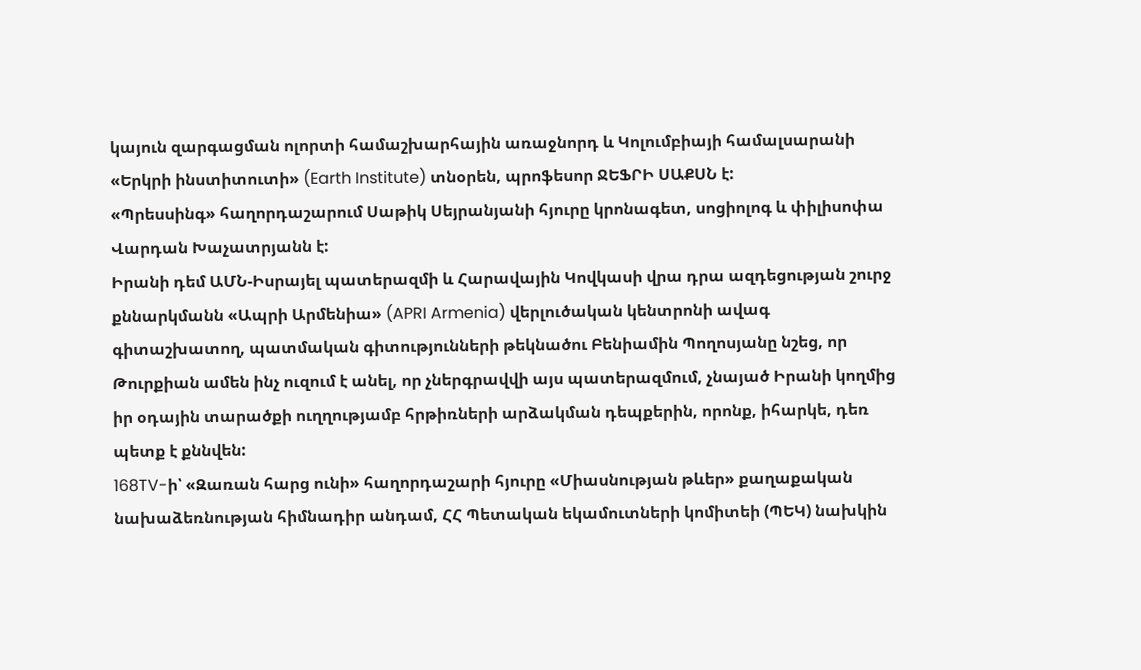կայուն զարգացման ոլորտի համաշխարհային առաջնորդ և Կոլումբիայի համալսարանի «Երկրի ինստիտուտի» (Earth Institute) տնօրեն, պրոֆեսոր ՋԵՖՐԻ ՍԱՔՍՆ է:
«Պրեսսինգ» հաղորդաշարում Սաթիկ Սեյրանյանի հյուրը կրոնագետ, սոցիոլոգ և փիլիսոփա Վարդան Խաչատրյանն է:
Իրանի դեմ ԱՄՆ-Իսրայել պատերազմի և Հարավային Կովկասի վրա դրա ազդեցության շուրջ քննարկմանն «Ապրի Արմենիա» (APRI Armenia) վերլուծական կենտրոնի ավագ գիտաշխատող, պատմական գիտությունների թեկնածու Բենիամին Պողոսյանը նշեց, որ Թուրքիան ամեն ինչ ուզում է անել, որ չներգրավվի այս պատերազմում, չնայած Իրանի կողմից իր օդային տարածքի ուղղությամբ հրթիռների արձակման դեպքերին, որոնք, իհարկե, դեռ պետք է քննվեն:
168TV-ի՝ «Զառան հարց ունի» հաղորդաշարի հյուրը «Միասնության թևեր» քաղաքական նախաձեռնության հիմնադիր անդամ, ՀՀ Պետական եկամուտների կոմիտեի (ՊԵԿ) նախկին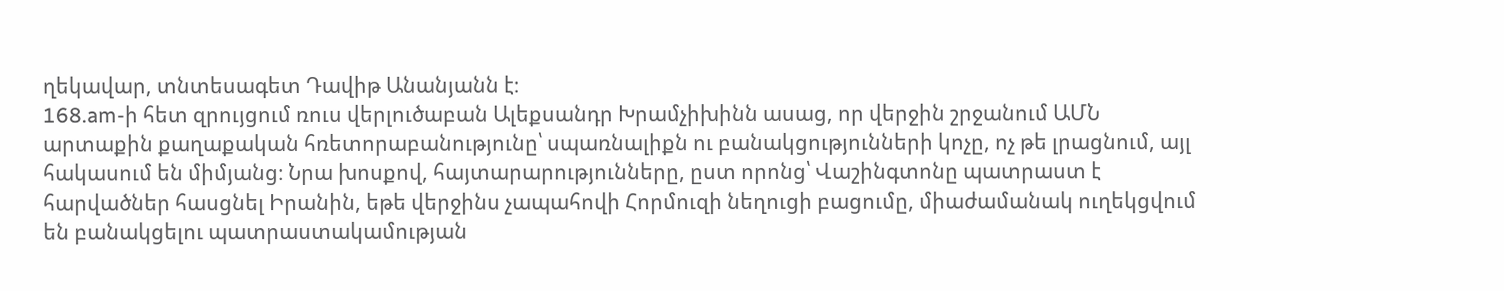ղեկավար, տնտեսագետ Դավիթ Անանյանն է։
168.am-ի հետ զրույցում ռուս վերլուծաբան Ալեքսանդր Խրամչիխինն ասաց, որ վերջին շրջանում ԱՄՆ արտաքին քաղաքական հռետորաբանությունը՝ սպառնալիքն ու բանակցությունների կոչը, ոչ թե լրացնում, այլ հակասում են միմյանց։ Նրա խոսքով, հայտարարությունները, ըստ որոնց՝ Վաշինգտոնը պատրաստ է հարվածներ հասցնել Իրանին, եթե վերջինս չապահովի Հորմուզի նեղուցի բացումը, միաժամանակ ուղեկցվում են բանակցելու պատրաստակամության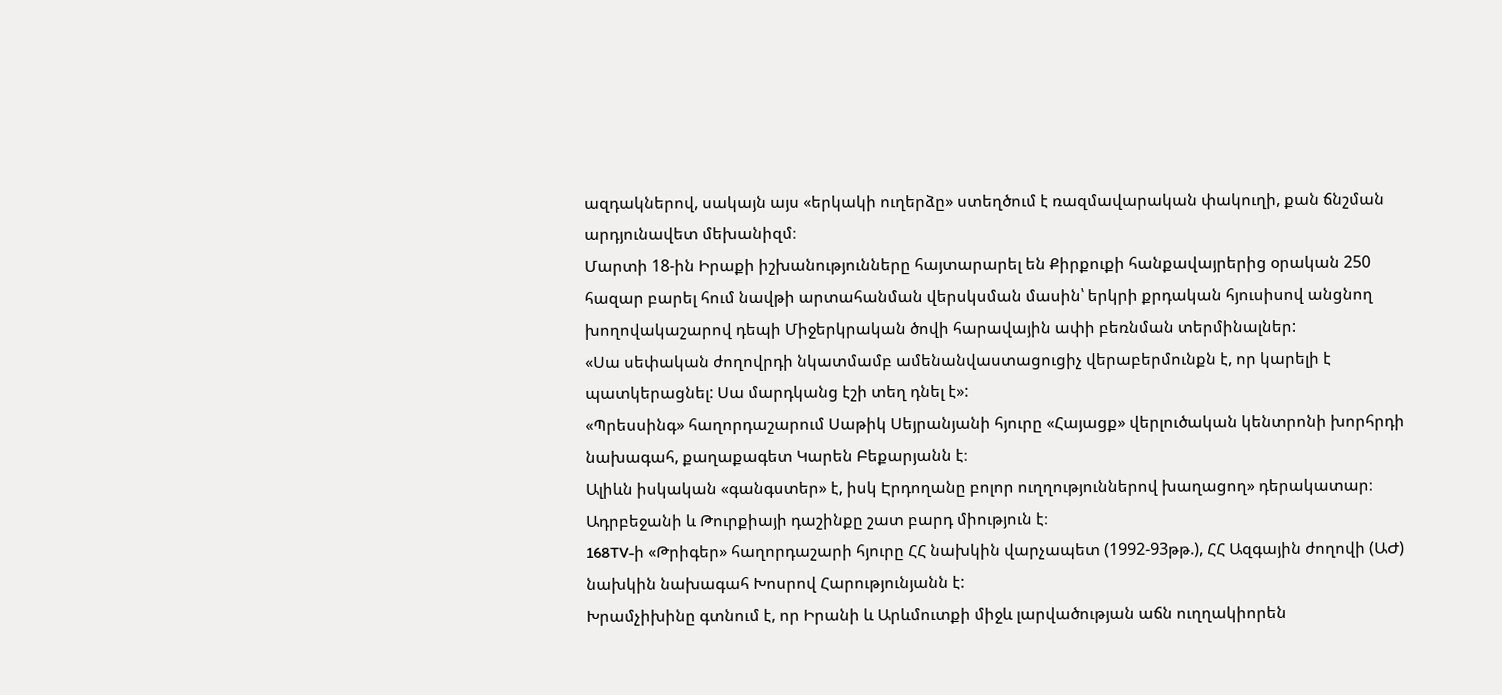ազդակներով, սակայն այս «երկակի ուղերձը» ստեղծում է ռազմավարական փակուղի, քան ճնշման արդյունավետ մեխանիզմ։
Մարտի 18-ին Իրաքի իշխանությունները հայտարարել են Քիրքուքի հանքավայրերից օրական 250 հազար բարել հում նավթի արտահանման վերսկսման մասին՝ երկրի քրդական հյուսիսով անցնող խողովակաշարով դեպի Միջերկրական ծովի հարավային ափի բեռնման տերմինալներ:
«Սա սեփական ժողովրդի նկատմամբ ամենանվաստացուցիչ վերաբերմունքն է, որ կարելի է պատկերացնել: Սա մարդկանց էշի տեղ դնել է»:
«Պրեսսինգ» հաղորդաշարում Սաթիկ Սեյրանյանի հյուրը «Հայացք» վերլուծական կենտրոնի խորհրդի նախագահ, քաղաքագետ Կարեն Բեքարյանն է։
Ալիևն իսկական «գանգստեր» է, իսկ Էրդողանը բոլոր ուղղություններով խաղացող» դերակատար։ Ադրբեջանի և Թուրքիայի դաշինքը շատ բարդ միություն է։
168TV-ի «Թրիգեր» հաղորդաշարի հյուրը ՀՀ նախկին վարչապետ (1992-93թթ.), ՀՀ Ազգային ժողովի (ԱԺ) նախկին նախագահ Խոսրով Հարությունյանն է:
Խրամչիխինը գտնում է, որ Իրանի և Արևմուտքի միջև լարվածության աճն ուղղակիորեն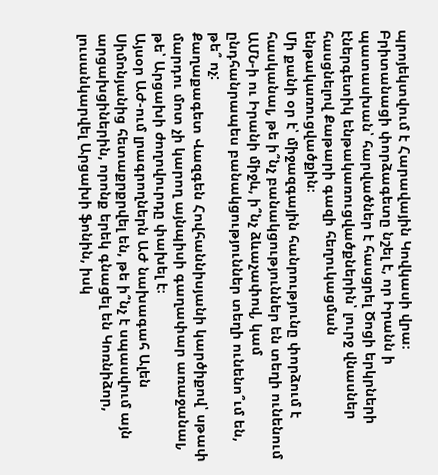պրոյեկտվում է Հարավային Կովկասի վրա։
Բրիտանացի փորձագետը նշել է, որ Իրանն ի պատասխան՝ հարվածներ է հասցրել Ծոցի երկրների էներգետիկ ենթակառուցվածքներին՝ լուրջ վնասներ հասցնելով Քաթարի գազի հեղուկացման ենթակառուցվածքին։
Մի քանի օր է՝ միջազգային հանրությունը փորձում է հասկանալ, թե ի՞նչ բանակցություններ են տեղի ունենում ԱՄՆ-ի ու Իրանի միջև, ի՞նչ ձևաչափով, կամ ընդհանրապես բանակցություններ տեղի ունենո՞ւմ են, թե՞ ոչ:
Քաղաքագետ Վազգեն Հովհաննիսյանի կարծիքով՝ սթափ մարդու մոտ չի կարող այնպիսի գաղափար առաջանալ, թե՝ Արցախի ժողովուրդը փախել է։
Այսօր ԱԺ-ում լրագրողներն ԱԺ նախագահ Ալեն Սիմոնյանից հետաքրքրվել են, թե ի՞նչ է սպասվում այն արցախցիներին, որոնք երեկ գնացել են Կոռնիձոր, լուսանկարվել Արցախի ֆոնին, իսկ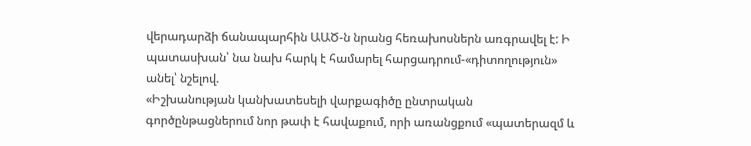վերադարձի ճանապարհին ԱԱԾ-ն նրանց հեռախոսներն առգրավել է: Ի պատասխան՝ նա նախ հարկ է համարել հարցադրում-«դիտողություն» անել՝ նշելով.
«Իշխանության կանխատեսելի վարքագիծը ընտրական գործընթացներում նոր թափ է հավաքում, որի առանցքում «պատերազմ և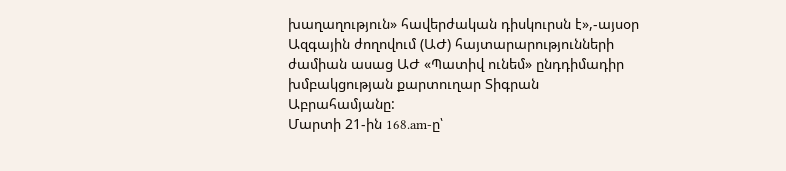խաղաղություն» հավերժական դիսկուրսն է»,-այսօր Ազգային ժողովում (ԱԺ) հայտարարությունների ժամիան ասաց ԱԺ «Պատիվ ունեմ» ընդդիմադիր խմբակցության քարտուղար Տիգրան Աբրահամյանը:
Մարտի 21-ին 168.am-ը՝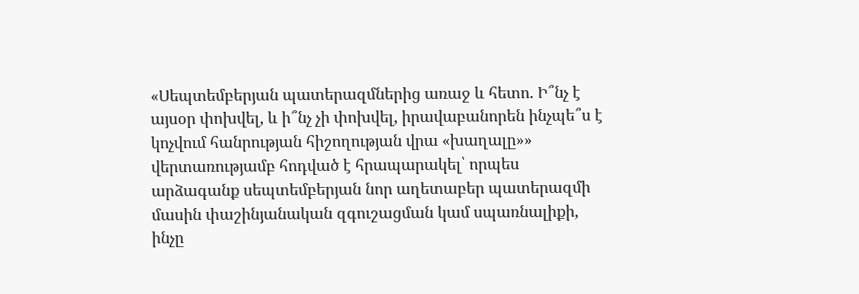«Սեպտեմբերյան պատերազմներից առաջ և հետո. Ի՞նչ է այսօր փոխվել, և ի՞նչ չի փոխվել, իրավաբանորեն ինչպե՞ս է կոչվում հանրության հիշողության վրա «խաղալը»» վերտառությամբ հոդված է հրապարակել՝ որպես արձագանք սեպտեմբերյան նոր աղետաբեր պատերազմի մասին փաշինյանական զգուշացման կամ սպառնալիքի, ինչը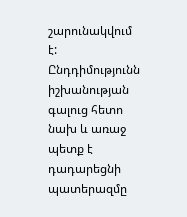շարունակվում է:
Ընդդիմությունն իշխանության գալուց հետո նախ և առաջ պետք է դադարեցնի պատերազմը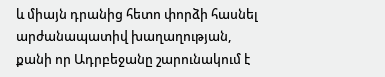և միայն դրանից հետո փորձի հասնել արժանապատիվ խաղաղության, քանի որ Ադրբեջանը շարունակում է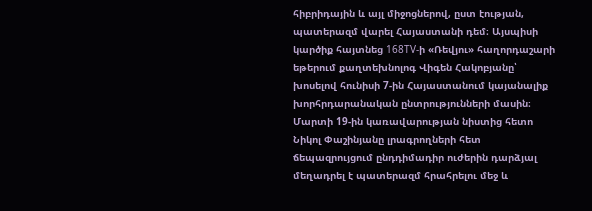հիբրիդային և այլ միջոցներով, ըստ էության, պատերազմ վարել Հայաստանի դեմ։ Այսպիսի կարծիք հայտնեց 168TV-ի «Ռեվյու» հաղորդաշարի եթերում քաղտեխնոլոգ Վիգեն Հակոբյանը՝ խոսելով հունիսի 7-ին Հայաստանում կայանալիք խորհրդարանական ընտրությունների մասին։
Մարտի 19-ին կառավարության նիստից հետո Նիկոլ Փաշինյանը լրագրողների հետ ճեպազրույցում ընդդիմադիր ուժերին դարձյալ մեղադրել է պատերազմ հրահրելու մեջ և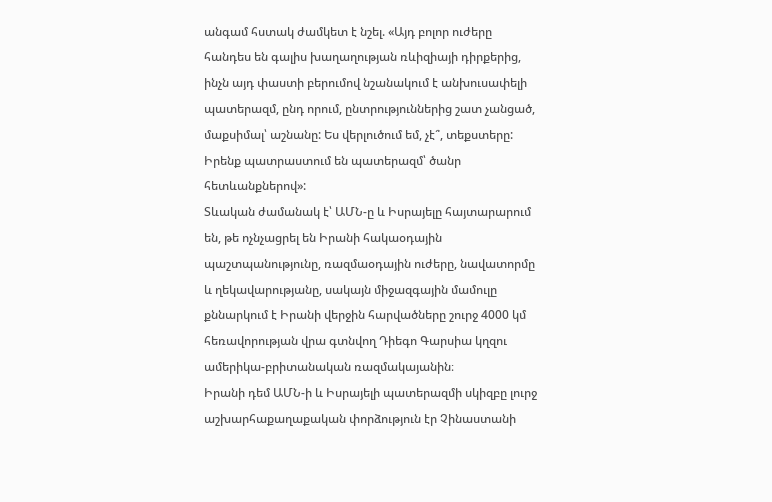անգամ հստակ ժամկետ է նշել. «Այդ բոլոր ուժերը հանդես են գալիս խաղաղության ռևիզիայի դիրքերից, ինչն այդ փաստի բերումով նշանակում է անխուսափելի պատերազմ, ընդ որում, ընտրություններից շատ չանցած, մաքսիմալ՝ աշնանը: Ես վերլուծում եմ, չէ՞, տեքստերը: Իրենք պատրաստում են պատերազմ՝ ծանր հետևանքներով»:
Տևական ժամանակ է՝ ԱՄՆ-ը և Իսրայելը հայտարարում են, թե ոչնչացրել են Իրանի հակաօդային պաշտպանությունը, ռազմաօդային ուժերը, նավատորմը և ղեկավարությանը, սակայն միջազգային մամուլը քննարկում է Իրանի վերջին հարվածները շուրջ 4000 կմ հեռավորության վրա գտնվող Դիեգո Գարսիա կղզու ամերիկա-բրիտանական ռազմակայանին։
Իրանի դեմ ԱՄՆ-ի և Իսրայելի պատերազմի սկիզբը լուրջ աշխարհաքաղաքական փորձություն էր Չինաստանի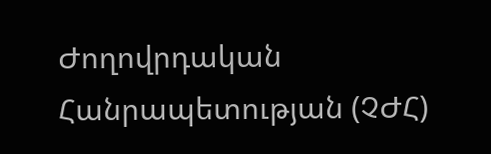Ժողովրդական Հանրապետության (ՉԺՀ)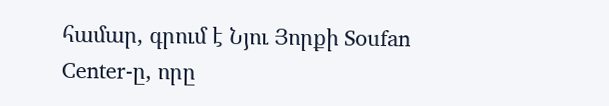համար, գրում է Նյու Յորքի Soufan Center-ը, որը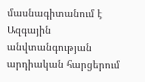մասնագիտանում է Ազգային անվտանգության արդիական հարցերում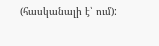(հասկանալի է՝ ում):